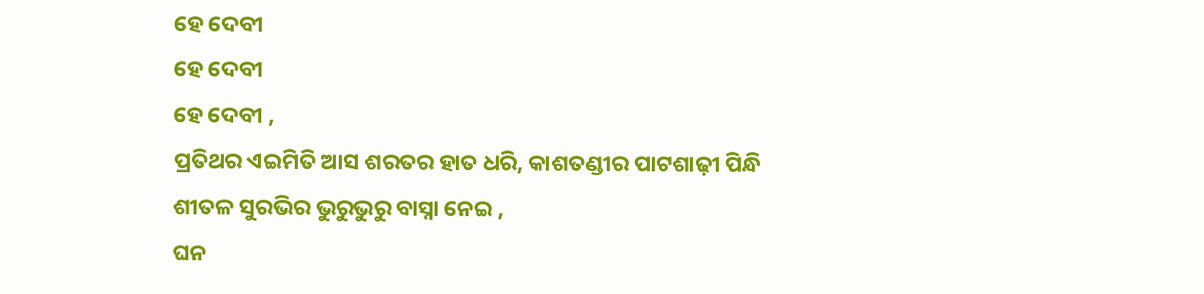ହେ ଦେବୀ
ହେ ଦେବୀ
ହେ ଦେବୀ ,
ପ୍ରତିଥର ଏଇମିତି ଆସ ଶରତର ହାତ ଧରି, କାଶତଣ୍ଡୀର ପାଟଶାଢ଼ୀ ପିନ୍ଧି
ଶୀତଳ ସୁରଭିର ଭୁରୁଭୁରୁ ବାସ୍ନା ନେଇ ,
ଘନ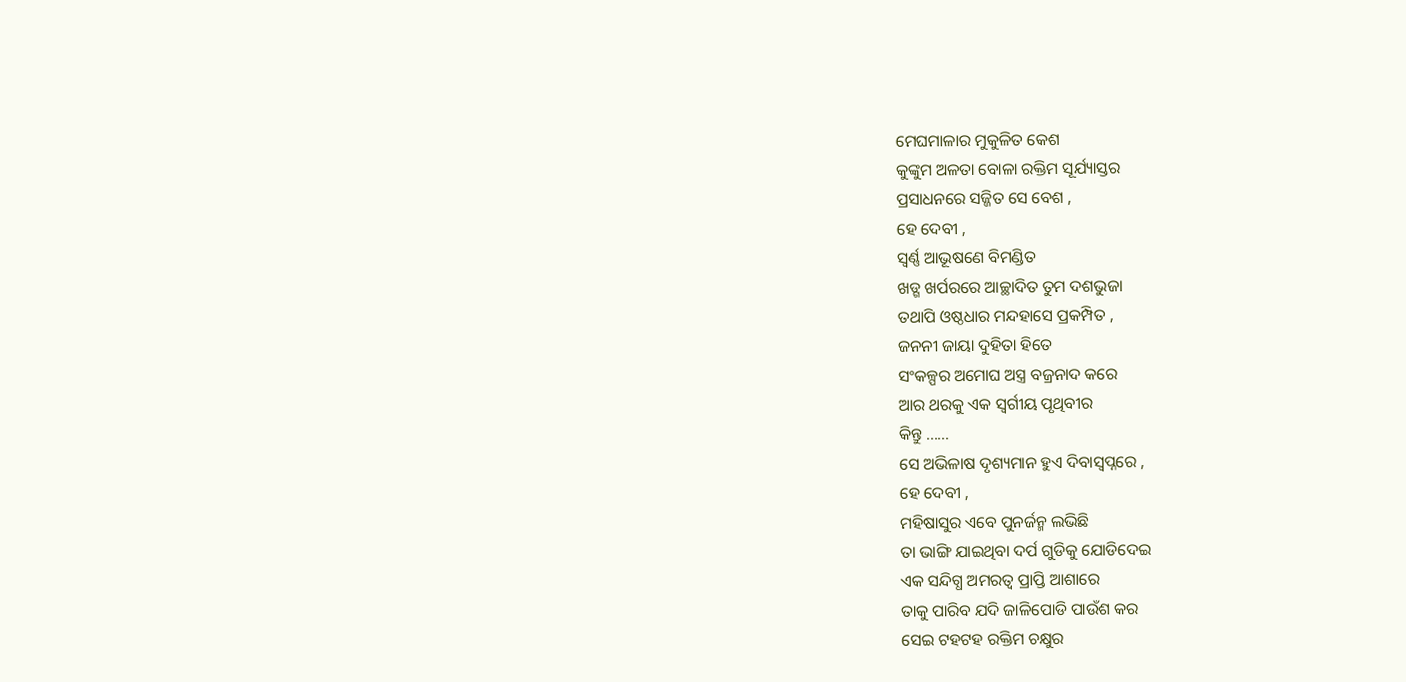ମେଘମାଳାର ମୁକୁଳିତ କେଶ
କୁଙ୍କୁମ ଅଳତା ବୋଳା ରକ୍ତିମ ସୂର୍ଯ୍ୟାସ୍ତର
ପ୍ରସାଧନରେ ସଜ୍ଜିତ ସେ ବେଶ ,
ହେ ଦେବୀ ,
ସ୍ବର୍ଣ୍ଣ ଆଭୂଷଣେ ବିମଣ୍ଡିତ
ଖଡ୍ଗ ଖର୍ପରରେ ଆଚ୍ଛାଦିତ ତୁମ ଦଶଭୁଜା
ତଥାପି ଓଷ୍ଠଧାର ମନ୍ଦହାସେ ପ୍ରକମ୍ପିତ ,
ଜନନୀ ଜାୟା ଦୁହିତା ହିତେ
ସଂକଳ୍ପର ଅମୋଘ ଅସ୍ତ୍ର ବଜ୍ରନାଦ କରେ
ଆର ଥରକୁ ଏକ ସ୍ୱର୍ଗୀୟ ପୃଥିବୀର
କିନ୍ତୁ ......
ସେ ଅଭିଳାଷ ଦୃଶ୍ୟମାନ ହୁଏ ଦିବାସ୍ଵପ୍ନରେ ,
ହେ ଦେବୀ ,
ମହିଷାସୁର ଏବେ ପୁନର୍ଜନ୍ମ ଲଭିଛି
ତା ଭାଙ୍ଗି ଯାଇଥିବା ଦର୍ପ ଗୁଡିକୁ ଯୋଡିଦେଇ
ଏକ ସନ୍ଦିଗ୍ଧ ଅମରତ୍ଵ ପ୍ରାପ୍ତି ଆଶାରେ
ତାକୁ ପାରିବ ଯଦି ଜାଳିପୋଡି ପାଉଁଶ କର
ସେଇ ଟହଟହ ରକ୍ତିମ ଚକ୍ଷୁର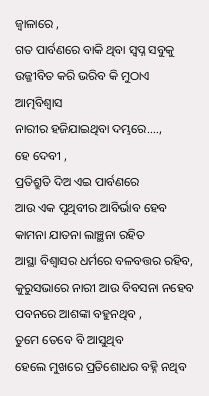ଜ୍ବାଳାରେ ,
ଗତ ପାର୍ବଣରେ ବାକି ଥିବା ସ୍ବପ୍ନ ସବୁକୁ
ଉଜ୍ଜୀବିତ କରି ଭରିବ କି ମୁଠାଏ ଆତ୍ମବିଶ୍ବାସ
ନାରୀର ହଜିଯାଇଥିବା ଦମ୍ଭରେ....,
ହେ ଦେବୀ ,
ପ୍ରତିଶ୍ରୁତି ଦିଅ ଏଇ ପାର୍ବଣରେ
ଆଉ ଏକ ପୃଥିବୀର ଆବିର୍ଭାବ ହେବ
କାମନା ଯାତନା ଲାଞ୍ଛନା ରହିତ
ଆସ୍ଥା ବିଶ୍ବାସର ଧର୍ମରେ ବଳବତ୍ତର ରହିବ,
କୁରୁସଭାରେ ନାରୀ ଆଉ ବିବସନା ନହେବ
ପବନରେ ଆଶଙ୍କା ବହୁନଥିବ ,
ତୁମେ ତେବେ ବି ଆସୁଥିବ
ହେଲେ ମୁଖରେ ପ୍ରତିଶୋଧର ବହ୍ନି ନଥିବ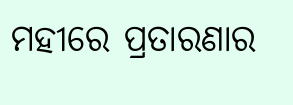ମହୀରେ ପ୍ରତାରଣାର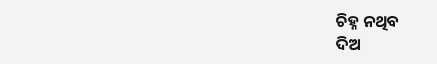ଚିହ୍ନ ନଥିବ
ଦିଅ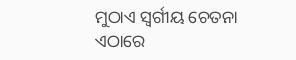ମୁଠାଏ ସ୍ୱର୍ଗୀୟ ଚେତନା
ଏଠାରେ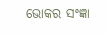ଭୋକର ସଂଜ୍ଞା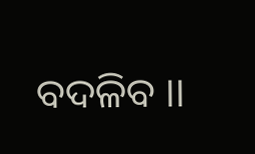ବଦଳିବ ।।